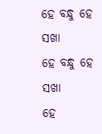ହେ ବନ୍ଧୁ ହେ ସଖା
ହେ ବନ୍ଧୁ ହେ ସଖା
ହେ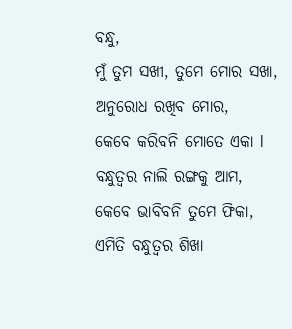ବନ୍ଧୁ,
ମୁଁ ତୁମ ସଖୀ, ତୁମେ ମୋର ସଖା,
ଅନୁରୋଧ ରଖିବ ମୋର,
କେବେ କରିବନି ମୋତେ ଏକା l
ବନ୍ଧୁତ୍ୱର ନାଲି ରଙ୍ଗକୁ ଆମ,
କେବେ ଭାବିବନି ତୁମେ ଫିକା,
ଏମିତି ବନ୍ଧୁତ୍ଵର ଶିଖା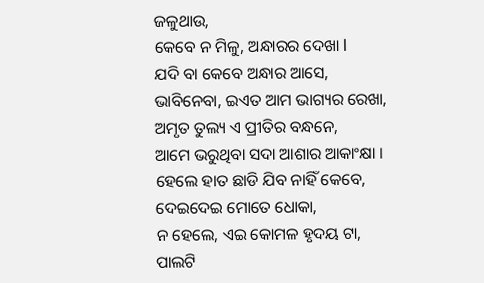ଜଳୁଥାଉ,
କେବେ ନ ମିଳୁ, ଅନ୍ଧାରର ଦେଖା l
ଯଦି ବା କେବେ ଅନ୍ଧାର ଆସେ,
ଭାବିନେବା, ଇଏତ ଆମ ଭାଗ୍ୟର ରେଖା,
ଅମୃତ ତୁଲ୍ୟ ଏ ପ୍ରୀତିର ବନ୍ଧନେ,
ଆମେ ଭରୁଥିବା ସଦା ଆଶାର ଆକାଂକ୍ଷା ।
ହେଲେ ହାତ ଛାଡି ଯିବ ନାହିଁ କେବେ,
ଦେଇଦେଇ ମୋତେ ଧୋକା,
ନ ହେଲେ, ଏଇ କୋମଳ ହୃଦୟ ଟା,
ପାଲଟି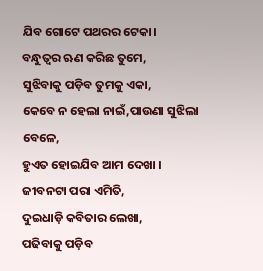ଯିବ ଗୋଟେ ପଥରର ଟେକା।
ବନ୍ଧୁତ୍ୱର ଋଣ କରିଛ ତୁମେ,
ସୁଝିବାକୁ ପଡ଼ିବ ତୁମକୁ ଏକା,
କେବେ ନ ହେଲା ନାଇଁ,ପାଉଣା ସୁଝିଲା ବେଳେ,
ହୁଏତ ହୋଇଯିବ ଆମ ଦେଖା ।
ଜୀବନଟା ପରା ଏମିତି,
ଦୁଇଧାଡ଼ି କବିତାର ଲେଖା,
ପଢିବାକୁ ପଡ଼ିବ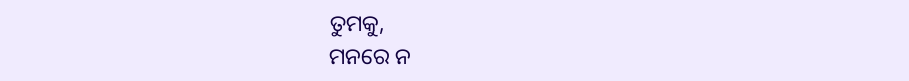ତୁମକୁ,
ମନରେ ନ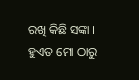ରଖି କିଛି ସଙ୍କା ।
ହୁଏତ ମୋ ଠାରୁ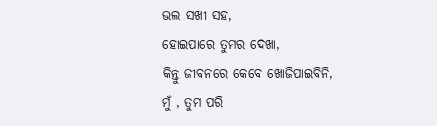ଭଲ ସଖୀ ସହ,
ହୋଇପାରେ ତୁମର ଦେଖା,
କିନ୍ତୁ ଜୀବନରେ କେବେ ଖୋଜିପାଇବିନି,
ମୁଁ , ତୁମ ପରି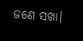ଜଣେ ସଖା।